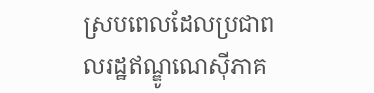ស្របពេលដែលប្រជាពលរដ្ឋឥណ្ឌូណេស៊ីភាគ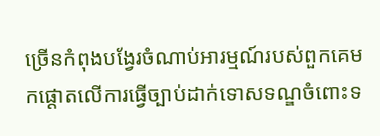ច្រើនកំពុងបង្វែរចំណាប់អារម្មណ៍របស់ពួកគេមកផ្ដោតលើការធ្វើច្បាប់ដាក់ទោសទណ្ឌចំពោះទ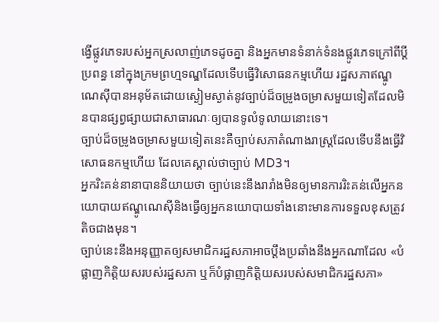ង្វើផ្លូវភេទរបស់អ្នកស្រលាញ់ភេទដូចគ្នា និងអ្នកមានទំនាក់ទំនងផ្លូវភេទក្រៅពីប្ដីប្រពន្ធ នៅក្នុងក្រមព្រហ្មទណ្ឌដែលទើបធ្វើវិសោធនកម្មហើយ រដ្ឋសភាឥណ្ឌូណេស៊ីបានអនុម័តដោយស្ងៀមស្ងាត់នូវច្បាប់ដ៏ចម្រូងចម្រាសមួយទៀតដែលមិនបានផ្សព្វផ្សាយជាសាធារណៈឲ្យបានទូលំទូលាយនោះទេ។
ច្បាប់ដ៏ចម្រូងចម្រាសមួយទៀតនេះគឺច្បាប់សភាតំណាងរាស្ត្រដែលទើបនឹងធ្វើវិសោធនកម្មហើយ ដែលគេស្គាល់ថាច្បាប់ MD3។
អ្នករិះគន់នានាបាននិយាយថា ច្បាប់នេះនឹងរារាំងមិនឲ្យមានការរិះគន់លើអ្នកនយោបាយឥណ្ឌូណេស៊ីនិងធ្វើឲ្យអ្នកនយោបាយទាំងនោះមានការទទួលខុសត្រូវតិចជាងមុន។
ច្បាប់នេះនឹងអនុញ្ញាតឲ្យសមាជិករដ្ឋសភាអាចប្ដឹងប្រឆាំងនឹងអ្នកណាដែល «បំផ្លាញកិត្តិយសរបស់រដ្ឋសភា ឬក៏បំផ្លាញកិត្តិយសរបស់សមាជិករដ្ឋសភា»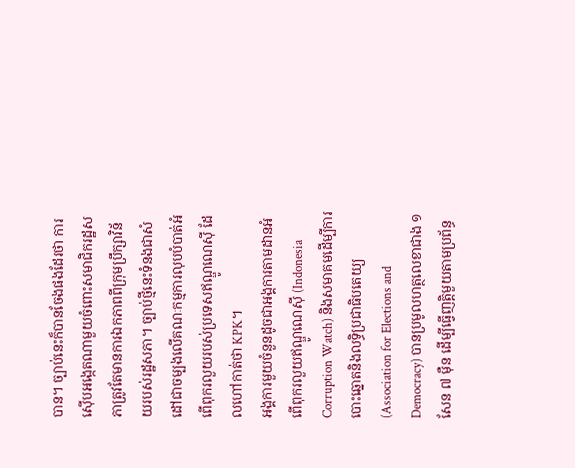បាន។ ច្បាប់នេះក៏បានចែងផងដែរថា ការស៊ើបអង្កេតណាមួយចំពោះសមាជិករដ្ឋសភាត្រូវតែមានការឯកភាពពីក្រុមប្រឹក្សាវិន័យរបស់រដ្ឋសភា។ ច្បាប់ថ្មីនេះទំនងជាសំដៅជាចម្បងលើគណៈកម្មការលុបបំបាត់អំពើពុករលួយរបស់ប្រទេសឥណ្ឌូណេស៊ី ដែលហៅកាត់ថា KPK។
អង្គការមួយចំនួនដូចជាអង្គការតាមដានអំពើពុករលួយឥណ្ឌូណេស៊ី (Indonesia Corruption Watch) និងសមាគមដើម្បីការបោះឆ្នោតនិងលទ្ធិប្រជាធិបតេយ្យ (Association for Elections and Democracy) បានប្រមូលហត្ថលេខាជាង ១ សែន ៧ ម៉ឺន ដើម្បីធ្វើញត្តិមួយតាមប្រព័ន្ធ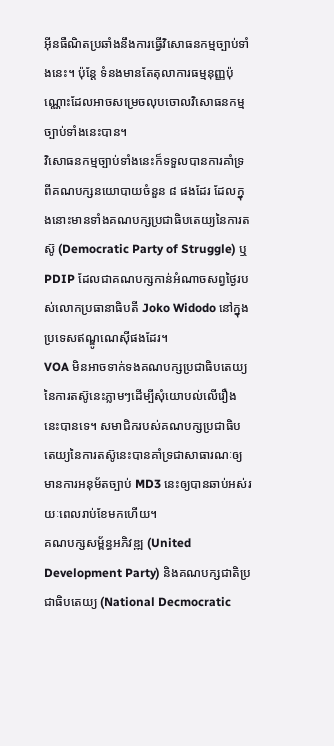អ៊ីនធឺណិតប្រឆាំងនឹងការធ្វើវិសោធនកម្មច្បាប់ទាំងនេះ។ ប៉ុន្តែ ទំនងមានតែតុលាការធម្មនុញ្ញប៉ុណ្ណោះដែលអាចសម្រេចលុបចោលវិសោធនកម្មច្បាប់ទាំងនេះបាន។
វិសោធនកម្មច្បាប់ទាំងនេះក៏ទទួលបានការគាំទ្រពីគណបក្សនយោបាយចំនួន ៨ ផងដែរ ដែលក្នុងនោះមានទាំងគណបក្សប្រជាធិបតេយ្យនៃការតស៊ូ (Democratic Party of Struggle) ឬ PDIP ដែលជាគណបក្សកាន់អំណាចសព្វថ្ងៃរបស់លោកប្រធានាធិបតី Joko Widodo នៅក្នុងប្រទេសឥណ្ឌូណេស៊ីផងដែរ។
VOA មិនអាចទាក់ទងគណបក្សប្រជាធិបតេយ្យនៃការតស៊ូនេះភ្លាមៗដើម្បីសុំយោបល់លើរឿងនេះបានទេ។ សមាជិករបស់គណបក្សប្រជាធិបតេយ្យនៃការតស៊ូនេះបានគាំទ្រជាសាធារណៈឲ្យមានការអនុម័តច្បាប់ MD3 នេះឲ្យបានឆាប់អស់រយៈពេលរាប់ខែមកហើយ។
គណបក្សសម្ព័ន្ធអភិវឌ្ឍ (United Development Party) និងគណបក្សជាតិប្រជាធិបតេយ្យ (National Decmocratic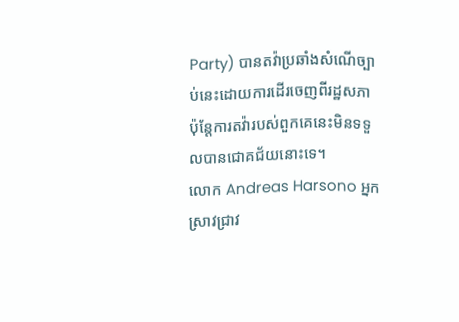Party) បានតវ៉ាប្រឆាំងសំណើច្បាប់នេះដោយការដើរចេញពីរដ្ឋសភា ប៉ុន្តែការតវ៉ារបស់ពួកគេនេះមិនទទួលបានជោគជ័យនោះទេ។
លោក Andreas Harsono អ្នកស្រាវជ្រាវ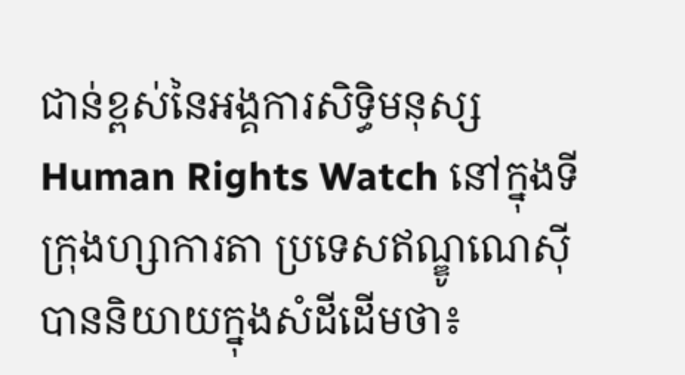ជាន់ខ្ពស់នៃអង្គការសិទ្ធិមនុស្ស Human Rights Watch នៅក្នុងទីក្រុងហ្សាការតា ប្រទេសឥណ្ឌូណេស៊ី បាននិយាយក្នុងសំដីដើមថា៖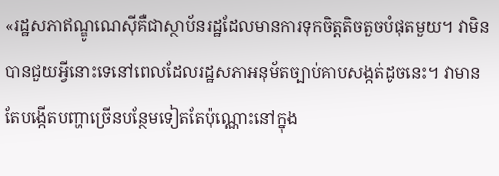«រដ្ឋសភាឥណ្ឌូណេស៊ីគឺជាស្ថាប័នរដ្ឋដែលមានការទុកចិត្តតិចតួចបំផុតមួយ។ វាមិនបានជួយអ្វីនោះទេនៅពេលដែលរដ្ឋសភាអនុម័តច្បាប់គាបសង្កត់ដូចនេះ។ វាមានតែបង្កើតបញ្ហាច្រើនបន្ថែមទៀតតែប៉ុណ្ណោះនៅក្នុង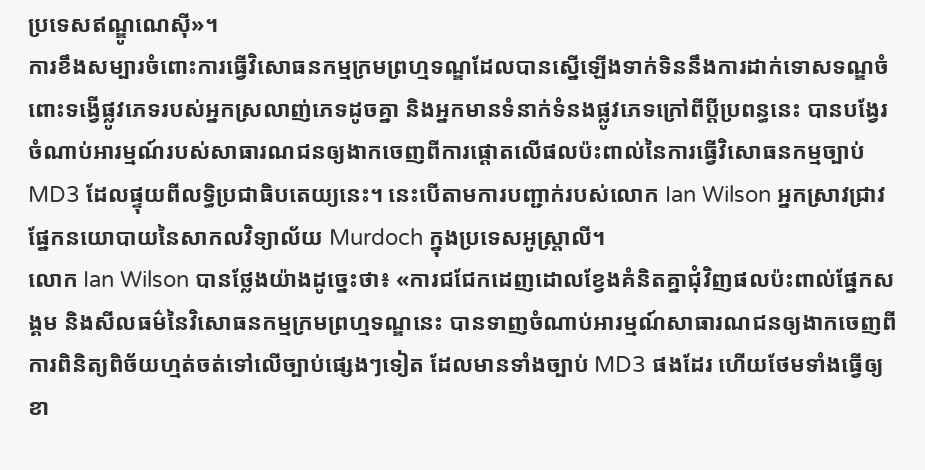ប្រទេសឥណ្ឌូណេស៊ី»។
ការខឹងសម្បារចំពោះការធ្វើវិសោធនកម្មក្រមព្រហ្មទណ្ឌដែលបានស្នើឡើងទាក់ទិននឹងការដាក់ទោសទណ្ឌចំពោះទង្វើផ្លូវភេទរបស់អ្នកស្រលាញ់ភេទដូចគ្នា និងអ្នកមានទំនាក់ទំនងផ្លូវភេទក្រៅពីប្ដីប្រពន្ធនេះ បានបង្វែរចំណាប់អារម្មណ៍របស់សាធារណជនឲ្យងាកចេញពីការផ្ដោតលើផលប៉ះពាល់នៃការធ្វើវិសោធនកម្មច្បាប់ MD3 ដែលផ្ទុយពីលទ្ធិប្រជាធិបតេយ្យនេះ។ នេះបើតាមការបញ្ជាក់របស់លោក Ian Wilson អ្នកស្រាវជ្រាវផ្នែកនយោបាយនៃសាកលវិទ្យាល័យ Murdoch ក្នុងប្រទេសអូស្ត្រាលី។
លោក Ian Wilson បានថ្លែងយ៉ាងដូច្នេះថា៖ «ការជជែកដេញដោលខ្វែងគំនិតគ្នាជុំវិញផលប៉ះពាល់ផ្នែកសង្គម និងសីលធម៌នៃវិសោធនកម្មក្រមព្រហ្មទណ្ឌនេះ បានទាញចំណាប់អារម្មណ៍សាធារណជនឲ្យងាកចេញពីការពិនិត្យពិច័យហ្មត់ចត់ទៅលើច្បាប់ផ្សេងៗទៀត ដែលមានទាំងច្បាប់ MD3 ផងដែរ ហើយថែមទាំងធ្វើឲ្យខា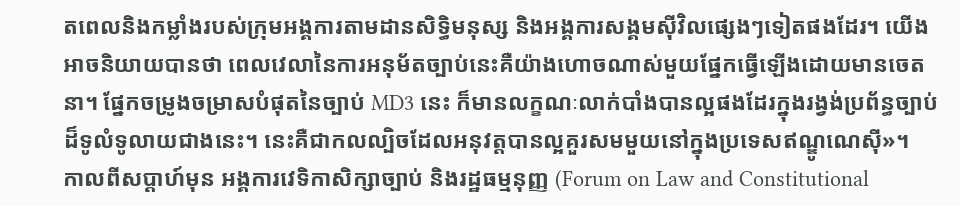តពេលនិងកម្លាំងរបស់ក្រុមអង្គការតាមដានសិទ្ធិមនុស្ស និងអង្គការសង្គមស៊ីវិលផ្សេងៗទៀតផងដែរ។ យើងអាចនិយាយបានថា ពេលវេលានៃការអនុម័តច្បាប់នេះគឺយ៉ាងហោចណាស់មួយផ្នែកធ្វើឡើងដោយមានចេតនា។ ផ្នែកចម្រូងចម្រាសបំផុតនៃច្បាប់ MD3 នេះ ក៏មានលក្ខណៈលាក់បាំងបានល្អផងដែរក្នុងរង្វង់ប្រព័ន្ធច្បាប់ដ៏ទូលំទូលាយជាងនេះ។ នេះគឺជាកលល្បិចដែលអនុវត្តបានល្អគួរសមមួយនៅក្នុងប្រទេសឥណ្ឌូណេស៊ី»។
កាលពីសប្ដាហ៍មុន អង្គការវេទិកាសិក្សាច្បាប់ និងរដ្ឋធម្មនុញ្ញ (Forum on Law and Constitutional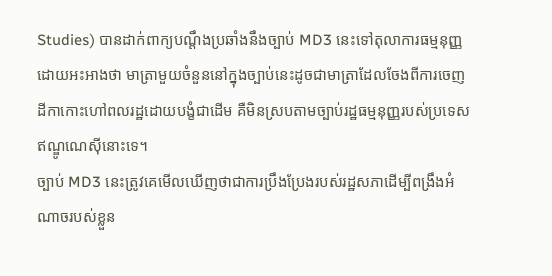Studies) បានដាក់ពាក្យបណ្ដឹងប្រឆាំងនឹងច្បាប់ MD3 នេះទៅតុលាការធម្មនុញ្ញ ដោយអះអាងថា មាត្រាមួយចំនួននៅក្នុងច្បាប់នេះដូចជាមាត្រាដែលចែងពីការចេញដីកាកោះហៅពលរដ្ឋដោយបង្ខំជាដើម គឺមិនស្របតាមច្បាប់រដ្ឋធម្មនុញ្ញរបស់ប្រទេសឥណ្ឌូណេស៊ីនោះទេ។
ច្បាប់ MD3 នេះត្រូវគេមើលឃើញថាជាការប្រឹងប្រែងរបស់រដ្ឋសភាដើម្បីពង្រឹងអំណាចរបស់ខ្លួន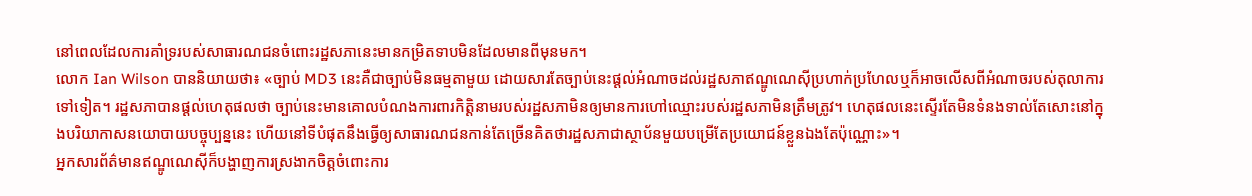នៅពេលដែលការគាំទ្ររបស់សាធារណជនចំពោះរដ្ឋសភានេះមានកម្រិតទាបមិនដែលមានពីមុនមក។
លោក Ian Wilson បាននិយាយថា៖ «ច្បាប់ MD3 នេះគឺជាច្បាប់មិនធម្មតាមួយ ដោយសារតែច្បាប់នេះផ្ដល់អំណាចដល់រដ្ឋសភាឥណ្ឌូណេស៊ីប្រហាក់ប្រហែលឬក៏អាចលើសពីអំណាចរបស់តុលាការទៅទៀត។ រដ្ឋសភាបានផ្ដល់ហេតុផលថា ច្បាប់នេះមានគោលបំណងការពារកិត្តិនាមរបស់រដ្ឋសភាមិនឲ្យមានការហៅឈ្មោះរបស់រដ្ឋសភាមិនត្រឹមត្រូវ។ ហេតុផលនេះស្ទើរតែមិនទំនងទាល់តែសោះនៅក្នុងបរិយាកាសនយោបាយបច្ចុប្បន្ននេះ ហើយនៅទីបំផុតនឹងធ្វើឲ្យសាធារណជនកាន់តែច្រើនគិតថារដ្ឋសភាជាស្ថាប័នមួយបម្រើតែប្រយោជន៍ខ្លួនឯងតែប៉ុណ្ណោះ»។
អ្នកសារព័ត៌មានឥណ្ឌូណេស៊ីក៏បង្ហាញការស្រងាកចិត្តចំពោះការ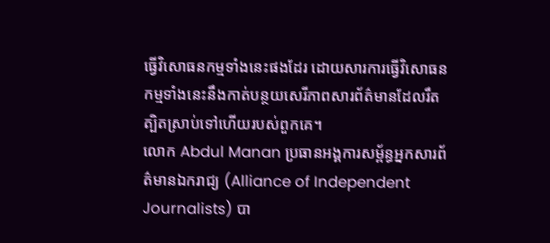ធ្វើវិសោធនកម្មទាំងនេះផងដែរ ដោយសារការធ្វើវិសោធនកម្មទាំងនេះនឹងកាត់បន្ថយសេរីភាពសារព័ត៌មានដែលរឹតត្បិតស្រាប់ទៅហើយរបស់ពួកគេ។
លោក Abdul Manan ប្រធានអង្គការសម្ព័ន្ធអ្នកសារព័ត៌មានឯករាជ្យ (Alliance of Independent Journalists) បា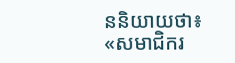ននិយាយថា៖ «សមាជិករ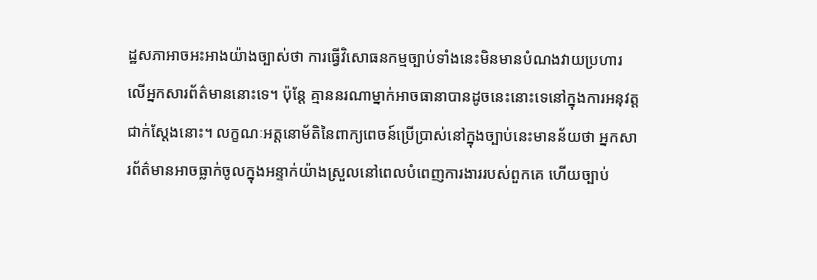ដ្ឋសភាអាចអះអាងយ៉ាងច្បាស់ថា ការធ្វើវិសោធនកម្មច្បាប់ទាំងនេះមិនមានបំណងវាយប្រហារលើអ្នកសារព័ត៌មាននោះទេ។ ប៉ុន្តែ គ្មាននរណាម្នាក់អាចធានាបានដូចនេះនោះទេនៅក្នុងការអនុវត្តជាក់ស្ដែងនោះ។ លក្ខណៈអត្តនោម័តិនៃពាក្យពេចន៍ប្រើប្រាស់នៅក្នុងច្បាប់នេះមានន័យថា អ្នកសារព័ត៌មានអាចធ្លាក់ចូលក្នុងអន្ទាក់យ៉ាងស្រួលនៅពេលបំពេញការងាររបស់ពួកគេ ហើយច្បាប់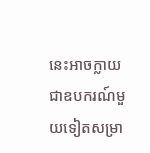នេះអាចក្លាយជាឧបករណ៍មួយទៀតសម្រា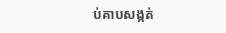ប់គាបសង្កត់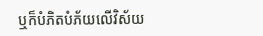ឬក៏បំភិតបំភ័យលើវិស័យ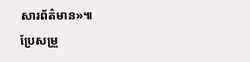សារព័ត៌មាន»៕
ប្រែសម្រួ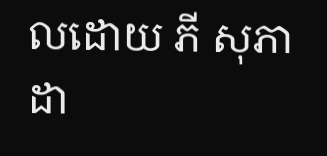លដោយ ភី សុភាដា